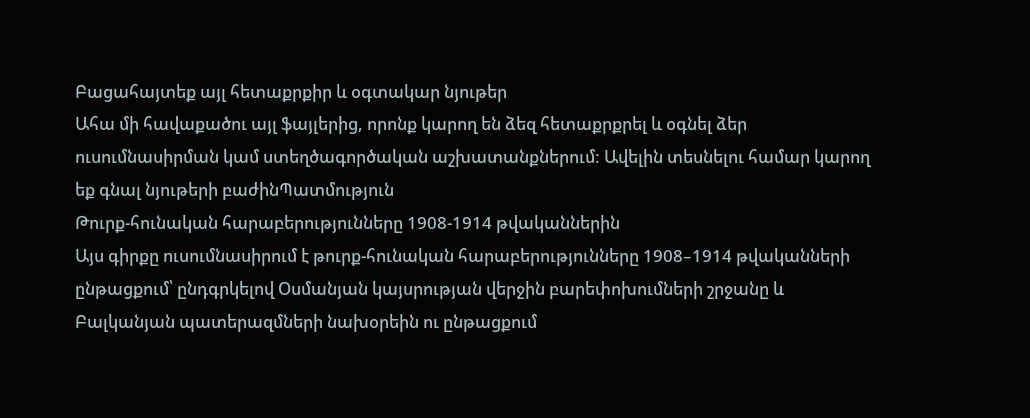Բացահայտեք այլ հետաքրքիր և օգտակար նյութեր
Ահա մի հավաքածու այլ ֆայլերից, որոնք կարող են ձեզ հետաքրքրել և օգնել ձեր ուսումնասիրման կամ ստեղծագործական աշխատանքներում: Ավելին տեսնելու համար կարող եք գնալ նյութերի բաժինՊատմություն
Թուրք-հունական հարաբերությունները 1908-1914 թվականներին
Այս գիրքը ուսումնասիրում է թուրք-հունական հարաբերությունները 1908–1914 թվականների ընթացքում՝ ընդգրկելով Օսմանյան կայսրության վերջին բարեփոխումների շրջանը և Բալկանյան պատերազմների նախօրեին ու ընթացքում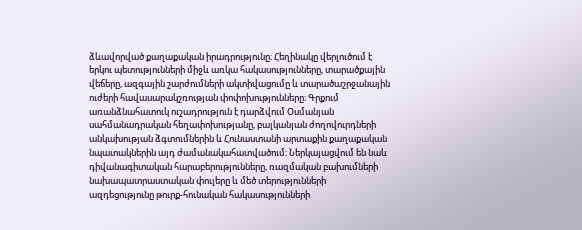ձևավորված քաղաքական իրադրությունը։ Հեղինակը վերլուծում է երկու պետությունների միջև առկա հակասությունները, տարածքային վեճերը, ազգային շարժումների ակտիվացումը և տարածաշրջանային ուժերի հավասարակշռության փոփոխությունները։ Գրքում առանձնահատուկ ուշադրություն է դարձվում Օսմանյան սահմանադրական հեղափոխությանը, բալկանյան ժողովուրդների անկախության ձգտումներին և Հունաստանի արտաքին քաղաքական նպատակներին այդ ժամանակահատվածում։ Ներկայացվում են նաև դիվանագիտական հարաբերությունները, ռազմական բախումների նախապատրաստական փուլերը և մեծ տերությունների ազդեցությունը թուրք-հունական հակասությունների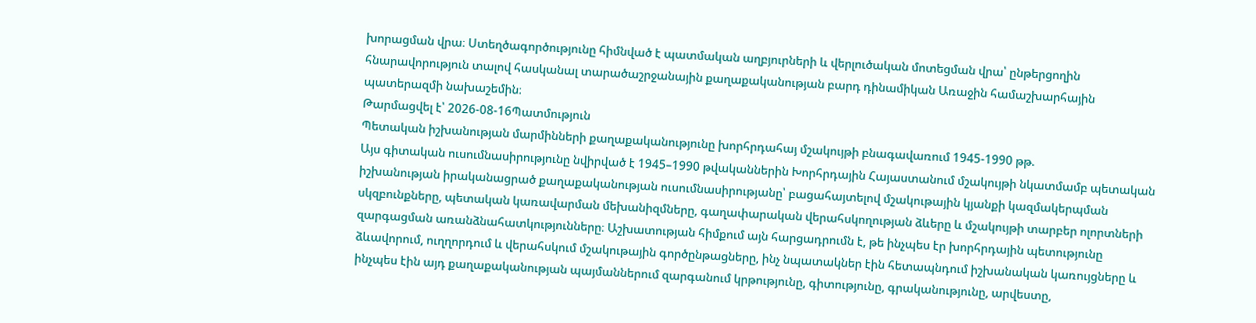խորացման վրա։ Ստեղծագործությունը հիմնված է պատմական աղբյուրների և վերլուծական մոտեցման վրա՝ ընթերցողին հնարավորություն տալով հասկանալ տարածաշրջանային քաղաքականության բարդ դինամիկան Առաջին համաշխարհային պատերազմի նախաշեմին։
Թարմացվել է՝ 2026-08-16Պատմություն
Պետական իշխանության մարմինների քաղաքականությունը խորհրդահայ մշակույթի բնագավառում 1945-1990 թթ.
Այս գիտական ուսումնասիրությունը նվիրված է 1945–1990 թվականներին Խորհրդային Հայաստանում մշակույթի նկատմամբ պետական իշխանության իրականացրած քաղաքականության ուսումնասիրությանը՝ բացահայտելով մշակութային կյանքի կազմակերպման սկզբունքները, պետական կառավարման մեխանիզմները, գաղափարական վերահսկողության ձևերը և մշակույթի տարբեր ոլորտների զարգացման առանձնահատկությունները։ Աշխատության հիմքում այն հարցադրումն է, թե ինչպես էր խորհրդային պետությունը ձևավորում, ուղղորդում և վերահսկում մշակութային գործընթացները, ինչ նպատակներ էին հետապնդում իշխանական կառույցները և ինչպես էին այդ քաղաքականության պայմաններում զարգանում կրթությունը, գիտությունը, գրականությունը, արվեստը,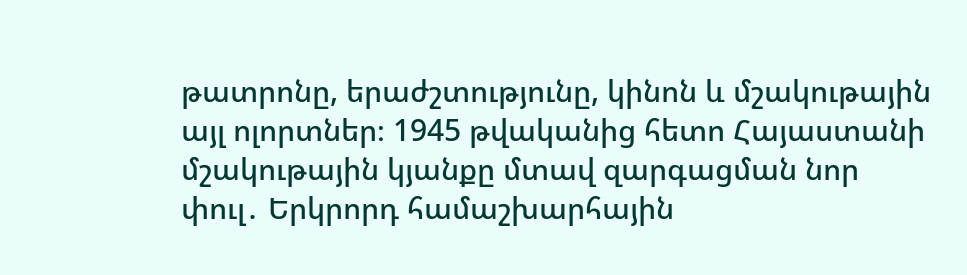թատրոնը, երաժշտությունը, կինոն և մշակութային այլ ոլորտներ։ 1945 թվականից հետո Հայաստանի մշակութային կյանքը մտավ զարգացման նոր փուլ․ Երկրորդ համաշխարհային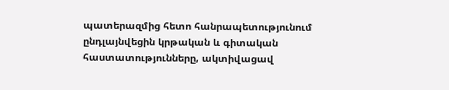պատերազմից հետո հանրապետությունում ընդլայնվեցին կրթական և գիտական հաստատությունները, ակտիվացավ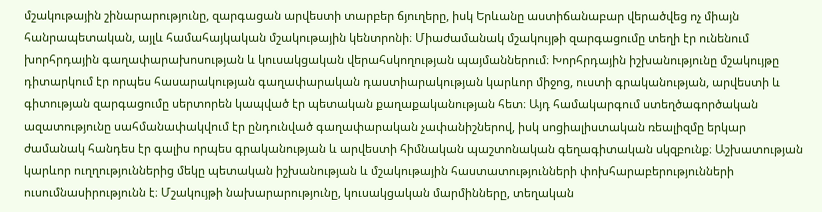մշակութային շինարարությունը, զարգացան արվեստի տարբեր ճյուղերը, իսկ Երևանը աստիճանաբար վերածվեց ոչ միայն հանրապետական, այլև համահայկական մշակութային կենտրոնի։ Միաժամանակ մշակույթի զարգացումը տեղի էր ունենում խորհրդային գաղափարախոսության և կուսակցական վերահսկողության պայմաններում։ Խորհրդային իշխանությունը մշակույթը դիտարկում էր որպես հասարակության գաղափարական դաստիարակության կարևոր միջոց, ուստի գրականության, արվեստի և գիտության զարգացումը սերտորեն կապված էր պետական քաղաքականության հետ։ Այդ համակարգում ստեղծագործական ազատությունը սահմանափակվում էր ընդունված գաղափարական չափանիշներով, իսկ սոցիալիստական ռեալիզմը երկար ժամանակ հանդես էր գալիս որպես գրականության և արվեստի հիմնական պաշտոնական գեղագիտական սկզբունք։ Աշխատության կարևոր ուղղություններից մեկը պետական իշխանության և մշակութային հաստատությունների փոխհարաբերությունների ուսումնասիրությունն է։ Մշակույթի նախարարությունը, կուսակցական մարմինները, տեղական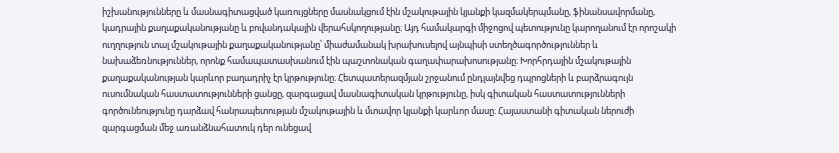իշխանությունները և մասնագիտացված կառույցները մասնակցում էին մշակութային կյանքի կազմակերպմանը, ֆինանսավորմանը, կադրային քաղաքականությանը և բովանդակային վերահսկողությանը։ Այդ համակարգի միջոցով պետությունը կարողանում էր որոշակի ուղղություն տալ մշակութային քաղաքականությանը՝ միաժամանակ խրախուսելով այնպիսի ստեղծագործություններ և նախաձեռնություններ, որոնք համապատասխանում էին պաշտոնական գաղափարախոսությանը։ Խորհրդային մշակութային քաղաքականության կարևոր բաղադրիչ էր կրթությունը։ Հետպատերազմյան շրջանում ընդլայնվեց դպրոցների և բարձրագույն ուսումնական հաստատությունների ցանցը, զարգացավ մասնագիտական կրթությունը, իսկ գիտական հաստատությունների գործունեությունը դարձավ հանրապետության մշակութային և մտավոր կյանքի կարևոր մասը։ Հայաստանի գիտական ներուժի զարգացման մեջ առանձնահատուկ դեր ունեցավ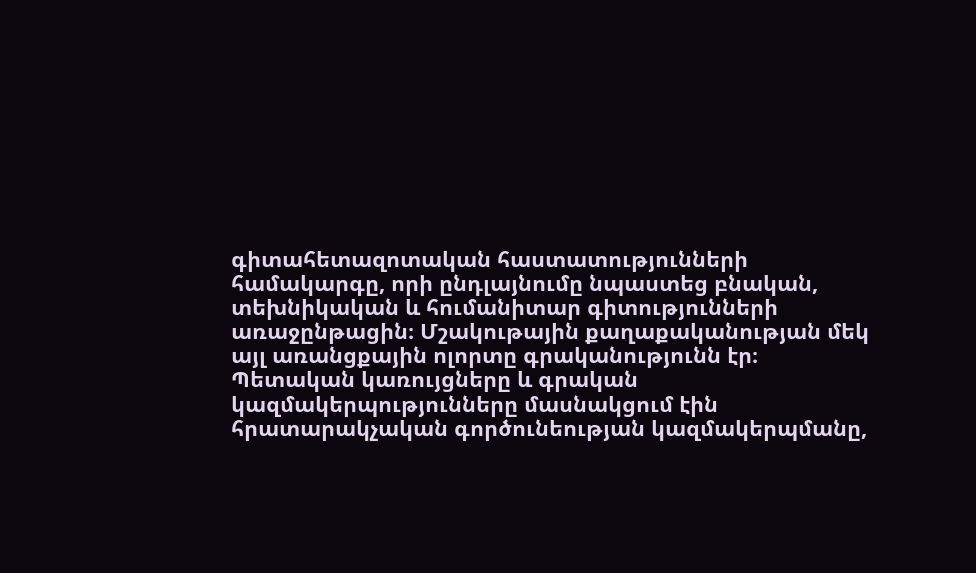գիտահետազոտական հաստատությունների համակարգը, որի ընդլայնումը նպաստեց բնական, տեխնիկական և հումանիտար գիտությունների առաջընթացին։ Մշակութային քաղաքականության մեկ այլ առանցքային ոլորտը գրականությունն էր։ Պետական կառույցները և գրական կազմակերպությունները մասնակցում էին հրատարակչական գործունեության կազմակերպմանը,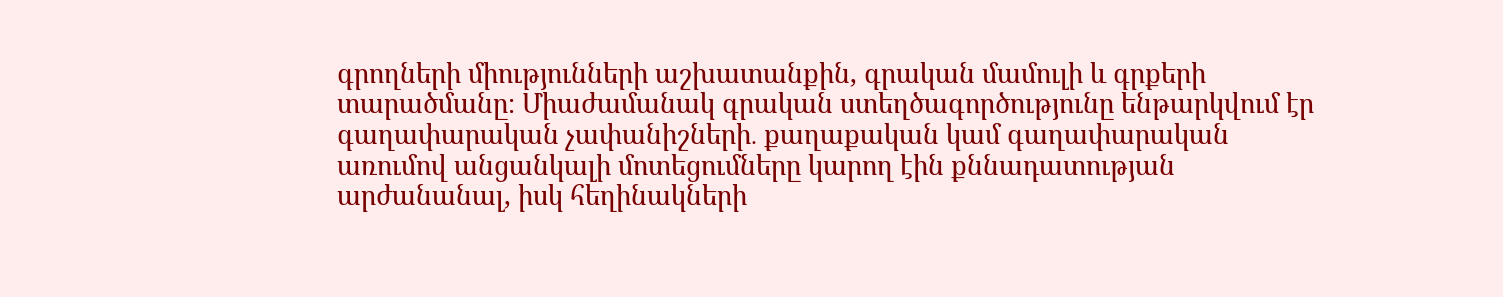գրողների միությունների աշխատանքին, գրական մամուլի և գրքերի տարածմանը։ Միաժամանակ գրական ստեղծագործությունը ենթարկվում էր գաղափարական չափանիշների․ քաղաքական կամ գաղափարական առումով անցանկալի մոտեցումները կարող էին քննադատության արժանանալ, իսկ հեղինակների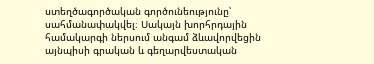ստեղծագործական գործունեությունը՝ սահմանափակվել։ Սակայն խորհրդային համակարգի ներսում անգամ ձևավորվեցին այնպիսի գրական և գեղարվեստական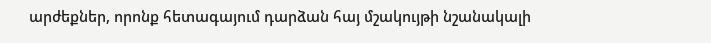արժեքներ, որոնք հետագայում դարձան հայ մշակույթի նշանակալի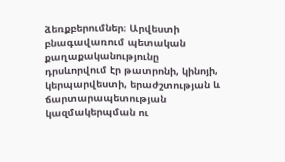ձեռքբերումներ։ Արվեստի բնագավառում պետական քաղաքականությունը դրսևորվում էր թատրոնի, կինոյի, կերպարվեստի, երաժշտության և ճարտարապետության կազմակերպման ու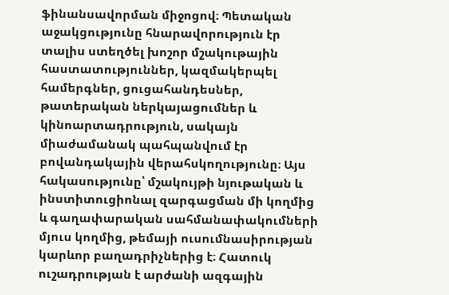ֆինանսավորման միջոցով։ Պետական աջակցությունը հնարավորություն էր տալիս ստեղծել խոշոր մշակութային հաստատություններ, կազմակերպել համերգներ, ցուցահանդեսներ, թատերական ներկայացումներ և կինոարտադրություն, սակայն միաժամանակ պահպանվում էր բովանդակային վերահսկողությունը։ Այս հակասությունը՝ մշակույթի նյութական և ինստիտուցիոնալ զարգացման մի կողմից և գաղափարական սահմանափակումների մյուս կողմից, թեմայի ուսումնասիրության կարևոր բաղադրիչներից է։ Հատուկ ուշադրության է արժանի ազգային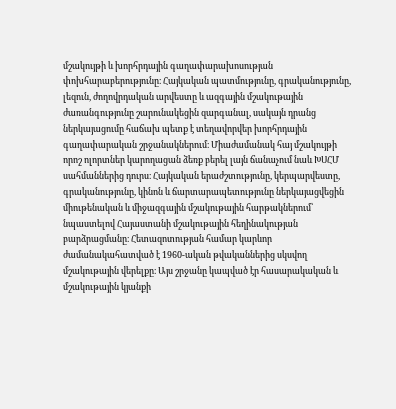մշակույթի և խորհրդային գաղափարախոսության փոխհարաբերությունը։ Հայկական պատմությունը, գրականությունը, լեզուն, ժողովրդական արվեստը և ազգային մշակութային ժառանգությունը շարունակեցին զարգանալ, սակայն դրանց ներկայացումը հաճախ պետք է տեղավորվեր խորհրդային գաղափարական շրջանակներում։ Միաժամանակ հայ մշակույթի որոշ ոլորտներ կարողացան ձեռք բերել լայն ճանաչում նաև ԽՍՀՄ սահմաններից դուրս։ Հայկական երաժշտությունը, կերպարվեստը, գրականությունը, կինոն և ճարտարապետությունը ներկայացվեցին միութենական և միջազգային մշակութային հարթակներում՝ նպաստելով Հայաստանի մշակութային հեղինակության բարձրացմանը։ Հետազոտության համար կարևոր ժամանակահատված է 1960-ական թվականներից սկսվող մշակութային վերելքը։ Այս շրջանը կապված էր հասարակական և մշակութային կյանքի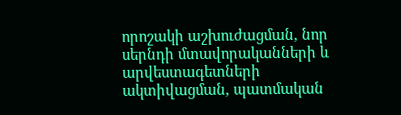որոշակի աշխուժացման, նոր սերնդի մտավորականների և արվեստագետների ակտիվացման, պատմական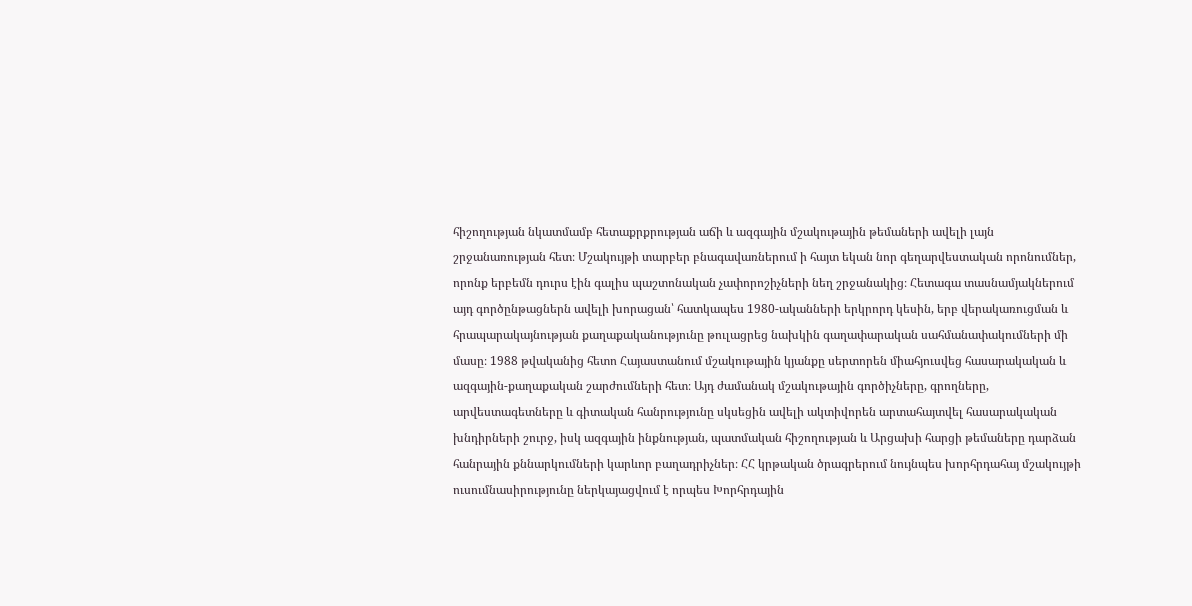հիշողության նկատմամբ հետաքրքրության աճի և ազգային մշակութային թեմաների ավելի լայն շրջանառության հետ։ Մշակույթի տարբեր բնագավառներում ի հայտ եկան նոր գեղարվեստական որոնումներ, որոնք երբեմն դուրս էին գալիս պաշտոնական չափորոշիչների նեղ շրջանակից։ Հետագա տասնամյակներում այդ գործընթացներն ավելի խորացան՝ հատկապես 1980-ականների երկրորդ կեսին, երբ վերակառուցման և հրապարակայնության քաղաքականությունը թուլացրեց նախկին գաղափարական սահմանափակումների մի մասը։ 1988 թվականից հետո Հայաստանում մշակութային կյանքը սերտորեն միահյուսվեց հասարակական և ազգային-քաղաքական շարժումների հետ։ Այդ ժամանակ մշակութային գործիչները, գրողները, արվեստագետները և գիտական հանրությունը սկսեցին ավելի ակտիվորեն արտահայտվել հասարակական խնդիրների շուրջ, իսկ ազգային ինքնության, պատմական հիշողության և Արցախի հարցի թեմաները դարձան հանրային քննարկումների կարևոր բաղադրիչներ։ ՀՀ կրթական ծրագրերում նույնպես խորհրդահայ մշակույթի ուսումնասիրությունը ներկայացվում է որպես Խորհրդային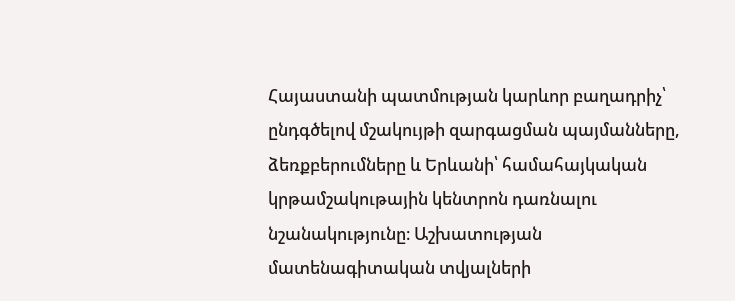Հայաստանի պատմության կարևոր բաղադրիչ՝ ընդգծելով մշակույթի զարգացման պայմանները, ձեռքբերումները և Երևանի՝ համահայկական կրթամշակութային կենտրոն դառնալու նշանակությունը։ Աշխատության մատենագիտական տվյալների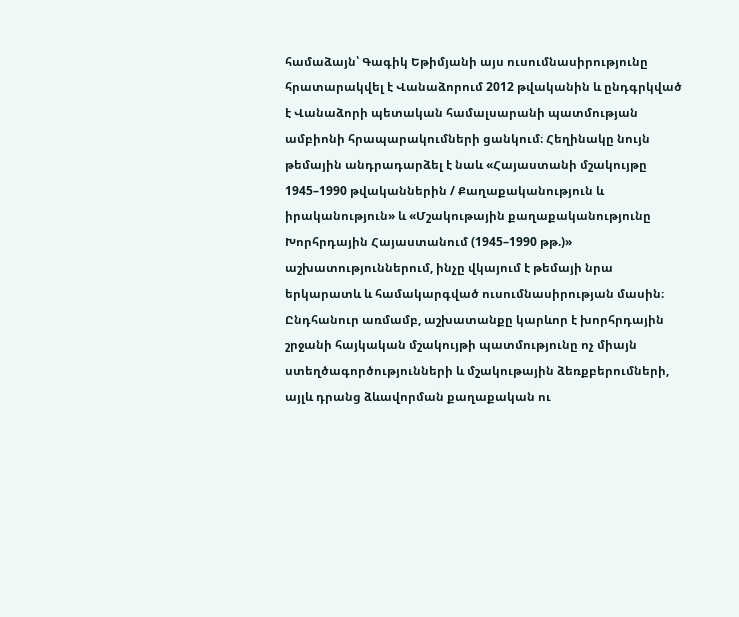համաձայն՝ Գագիկ Եթիմյանի այս ուսումնասիրությունը հրատարակվել է Վանաձորում 2012 թվականին և ընդգրկված է Վանաձորի պետական համալսարանի պատմության ամբիոնի հրապարակումների ցանկում։ Հեղինակը նույն թեմային անդրադարձել է նաև «Հայաստանի մշակույթը 1945–1990 թվականներին / Քաղաքականություն և իրականություն» և «Մշակութային քաղաքականությունը Խորհրդային Հայաստանում (1945–1990 թթ.)» աշխատություններում, ինչը վկայում է թեմայի նրա երկարատև և համակարգված ուսումնասիրության մասին։ Ընդհանուր առմամբ, աշխատանքը կարևոր է խորհրդային շրջանի հայկական մշակույթի պատմությունը ոչ միայն ստեղծագործությունների և մշակութային ձեռքբերումների, այլև դրանց ձևավորման քաղաքական ու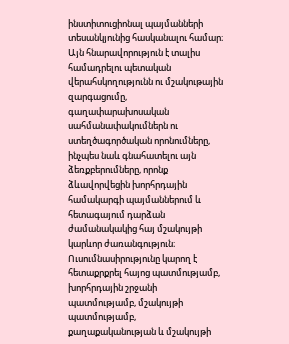ինստիտուցիոնալ պայմանների տեսանկյունից հասկանալու համար։ Այն հնարավորություն է տալիս համադրելու պետական վերահսկողությունն ու մշակութային զարգացումը, գաղափարախոսական սահմանափակումներն ու ստեղծագործական որոնումները, ինչպես նաև գնահատելու այն ձեռքբերումները, որոնք ձևավորվեցին խորհրդային համակարգի պայմաններում և հետագայում դարձան ժամանակակից հայ մշակույթի կարևոր ժառանգություն։ Ուսումնասիրությունը կարող է հետաքրքրել հայոց պատմությամբ, խորհրդային շրջանի պատմությամբ, մշակույթի պատմությամբ, քաղաքականության և մշակույթի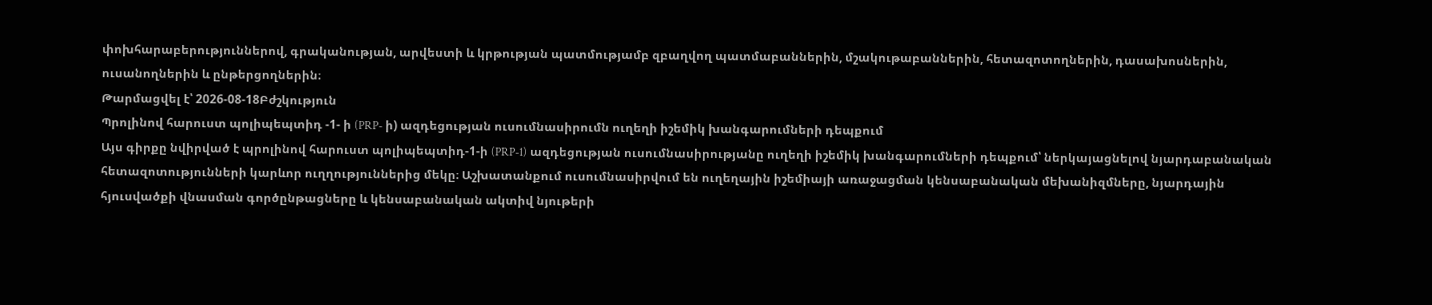փոխհարաբերություններով, գրականության, արվեստի և կրթության պատմությամբ զբաղվող պատմաբաններին, մշակութաբաններին, հետազոտողներին, դասախոսներին, ուսանողներին և ընթերցողներին։
Թարմացվել է՝ 2026-08-18Բժշկություն
Պրոլինով հարուստ պոլիպեպտիդ -1- ի (PRP- ի) ազդեցության ուսումնասիրումն ուղեղի իշեմիկ խանգարումների դեպքում
Այս գիրքը նվիրված է պրոլինով հարուստ պոլիպեպտիդ-1-ի (PRP-1) ազդեցության ուսումնասիրությանը ուղեղի իշեմիկ խանգարումների դեպքում՝ ներկայացնելով նյարդաբանական հետազոտությունների կարևոր ուղղություններից մեկը։ Աշխատանքում ուսումնասիրվում են ուղեղային իշեմիայի առաջացման կենսաբանական մեխանիզմները, նյարդային հյուսվածքի վնասման գործընթացները և կենսաբանական ակտիվ նյութերի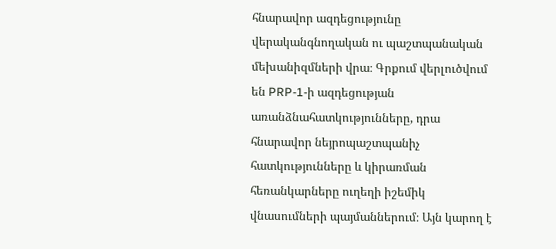հնարավոր ազդեցությունը վերականգնողական ու պաշտպանական մեխանիզմների վրա։ Գրքում վերլուծվում են PRP-1-ի ազդեցության առանձնահատկությունները, դրա հնարավոր նեյրոպաշտպանիչ հատկությունները և կիրառման հեռանկարները ուղեղի իշեմիկ վնասումների պայմաններում։ Այն կարող է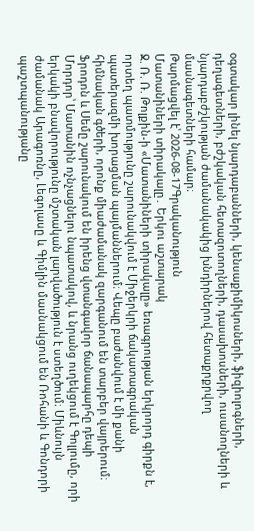օգտակար լինել նյարդաբանների, կենսաքիմիկոսների, ֆիզիոլոգների, դեղագետների, բժշկական հետազոտողների, դասախոսների, ուսանողների և նյարդաբժշկության ժամանակակից խնդիրներով հետաքրքրվող մասնագետների համար։
Թարմացվել է՝ 2026-08-17Գրականություն
Մատանիների տիրակալը․ Երկու աշտարակ
Ջ. Ռ. Ռ. Թոլքին-ի «Մատանիների տիրակալը» եռագրության երկրորդ գիրքն է, որտեղ պատմությունը շարունակվում է Միջերկրի ճակատագրական պատերազմի խորացման պայմաններում։ Վեպը բաժանվում է մի քանի հիմնական գծերի, որոնք միաժամանակ զարգանում են տարբեր վայրերում։ Ֆրոդոն և Սեմը շարունակում են իրենց վտանգավոր ճանապարհը դեպի Մորդոր՝ Մատանին ոչնչացնելու նպատակով, և նրանց ուղեկցում է Գոլլումը, որի երկակի բնավորությունը մշտական լարվածություն է ստեղծում։ Միևնույն ժամանակ Արագոռնը, Լեգոլասը և Գիմլին մասնակցում են Ռոհանի և Գոնդորի պաշտպանությանը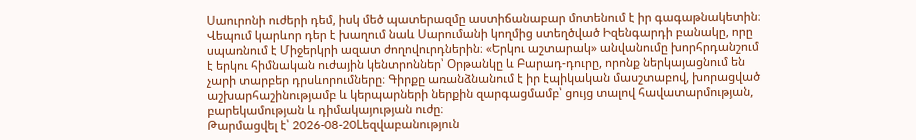Սաուրոնի ուժերի դեմ, իսկ մեծ պատերազմը աստիճանաբար մոտենում է իր գագաթնակետին։ Վեպում կարևոր դեր է խաղում նաև Սարումանի կողմից ստեղծված Իզենգարդի բանակը, որը սպառնում է Միջերկրի ազատ ժողովուրդներին։ «Երկու աշտարակ» անվանումը խորհրդանշում է երկու հիմնական ուժային կենտրոններ՝ Օրթանկը և Բարադ-դուրը, որոնք ներկայացնում են չարի տարբեր դրսևորումները։ Գիրքը առանձնանում է իր էպիկական մասշտաբով, խորացված աշխարհաշինությամբ և կերպարների ներքին զարգացմամբ՝ ցույց տալով հավատարմության, բարեկամության և դիմակայության ուժը։
Թարմացվել է՝ 2026-08-20Lեզվաբանություն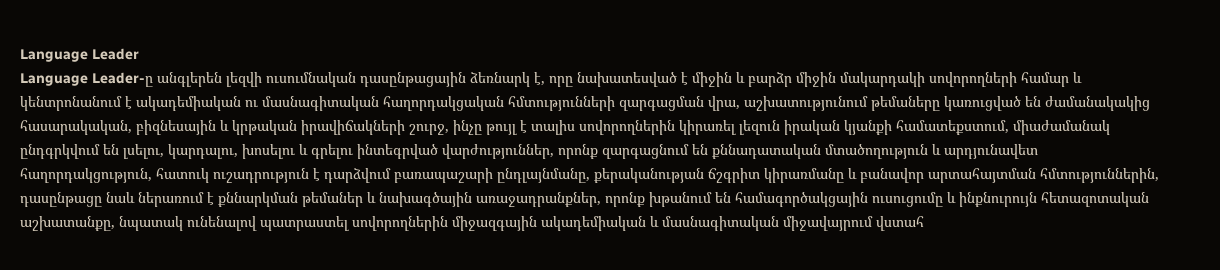Language Leader
Language Leader-ը անգլերեն լեզվի ուսումնական դասընթացային ձեռնարկ է, որը նախատեսված է միջին և բարձր միջին մակարդակի սովորողների համար և կենտրոնանում է ակադեմիական ու մասնագիտական հաղորդակցական հմտությունների զարգացման վրա, աշխատությունում թեմաները կառուցված են ժամանակակից հասարակական, բիզնեսային և կրթական իրավիճակների շուրջ, ինչը թույլ է տալիս սովորողներին կիրառել լեզուն իրական կյանքի համատեքստում, միաժամանակ ընդգրկվում են լսելու, կարդալու, խոսելու և գրելու ինտեգրված վարժություններ, որոնք զարգացնում են քննադատական մտածողություն և արդյունավետ հաղորդակցություն, հատուկ ուշադրություն է դարձվում բառապաշարի ընդլայնմանը, քերականության ճշգրիտ կիրառմանը և բանավոր արտահայտման հմտություններին, դասընթացը նաև ներառում է քննարկման թեմաներ և նախագծային առաջադրանքներ, որոնք խթանում են համագործակցային ուսուցումը և ինքնուրույն հետազոտական աշխատանքը, նպատակ ունենալով պատրաստել սովորողներին միջազգային ակադեմիական և մասնագիտական միջավայրում վստահ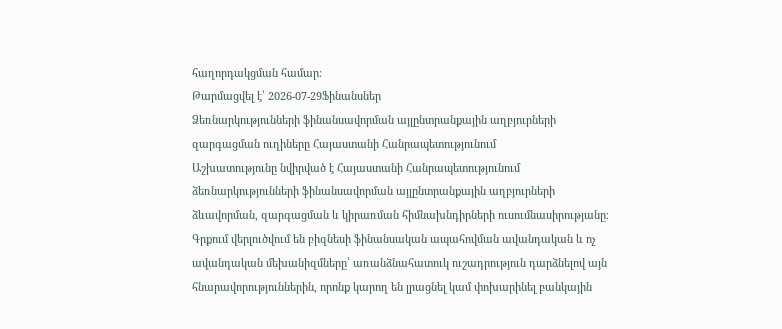հաղորդակցման համար։
Թարմացվել է՝ 2026-07-29Ֆինանսներ
Ձեռնարկությունների ֆինանսավորման այլընտրանքային աղբյուրների զարգացման ուղիները Հայաստանի Հանրապետությունում
Աշխատությունը նվիրված է Հայաստանի Հանրապետությունում ձեռնարկությունների ֆինանսավորման այլընտրանքային աղբյուրների ձևավորման, զարգացման և կիրառման հիմնախնդիրների ուսումնասիրությանը։ Գրքում վերլուծվում են բիզնեսի ֆինանսական ապահովման ավանդական և ոչ ավանդական մեխանիզմները՝ առանձնահատուկ ուշադրություն դարձնելով այն հնարավորություններին, որոնք կարող են լրացնել կամ փոխարինել բանկային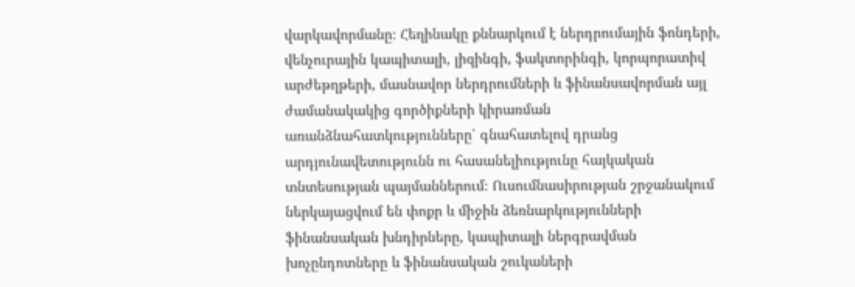վարկավորմանը։ Հեղինակը քննարկում է ներդրումային ֆոնդերի, վենչուրային կապիտալի, լիզինգի, ֆակտորինգի, կորպորատիվ արժեթղթերի, մասնավոր ներդրումների և ֆինանսավորման այլ ժամանակակից գործիքների կիրառման առանձնահատկությունները՝ գնահատելով դրանց արդյունավետությունն ու հասանելիությունը հայկական տնտեսության պայմաններում։ Ուսումնասիրության շրջանակում ներկայացվում են փոքր և միջին ձեռնարկությունների ֆինանսական խնդիրները, կապիտալի ներգրավման խոչընդոտները և ֆինանսական շուկաների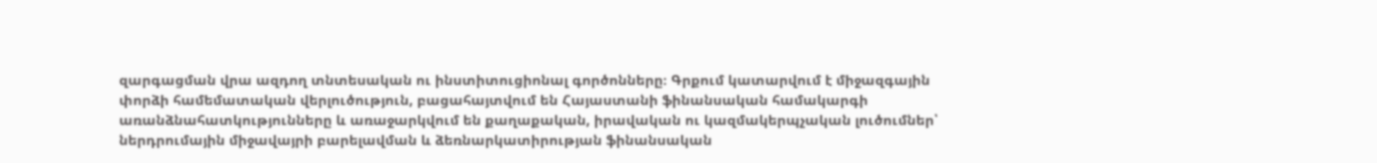զարգացման վրա ազդող տնտեսական ու ինստիտուցիոնալ գործոնները։ Գրքում կատարվում է միջազգային փորձի համեմատական վերլուծություն, բացահայտվում են Հայաստանի ֆինանսական համակարգի առանձնահատկությունները և առաջարկվում են քաղաքական, իրավական ու կազմակերպչական լուծումներ՝ ներդրումային միջավայրի բարելավման և ձեռնարկատիրության ֆինանսական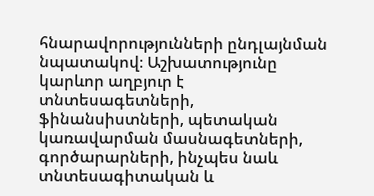հնարավորությունների ընդլայնման նպատակով։ Աշխատությունը կարևոր աղբյուր է տնտեսագետների, ֆինանսիստների, պետական կառավարման մասնագետների, գործարարների, ինչպես նաև տնտեսագիտական և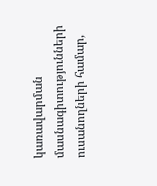կառավարման մասնագիտությունների ուսանողների համար,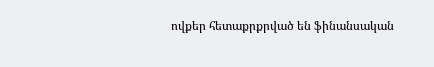ովքեր հետաքրքրված են ֆինանսական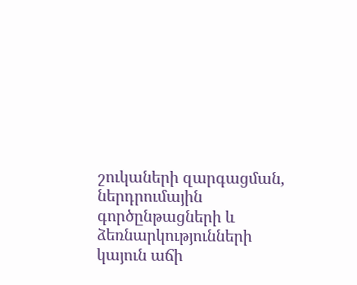շուկաների զարգացման, ներդրումային գործընթացների և ձեռնարկությունների կայուն աճի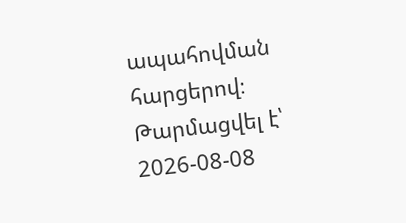ապահովման հարցերով։
Թարմացվել է՝ 2026-08-08